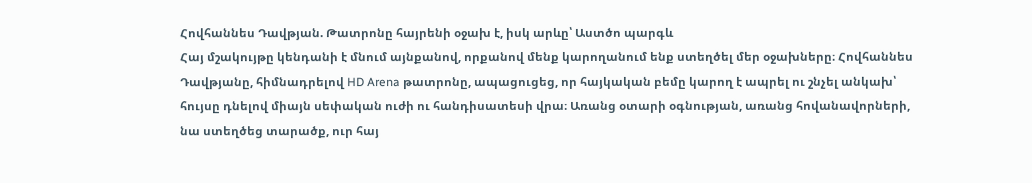Հովհաննես Դավթյան. Թատրոնը հայրենի օջախ է, իսկ արևը՝ Աստծո պարգև
Հայ մշակույթը կենդանի է մնում այնքանով, որքանով մենք կարողանում ենք ստեղծել մեր օջախները։ Հովհաննես Դավթյանը, հիմնադրելով HD Arena թատրոնը, ապացուցեց, որ հայկական բեմը կարող է ապրել ու շնչել անկախ՝ հույսը դնելով միայն սեփական ուժի ու հանդիսատեսի վրա։ Առանց օտարի օգնության, առանց հովանավորների, նա ստեղծեց տարածք, ուր հայ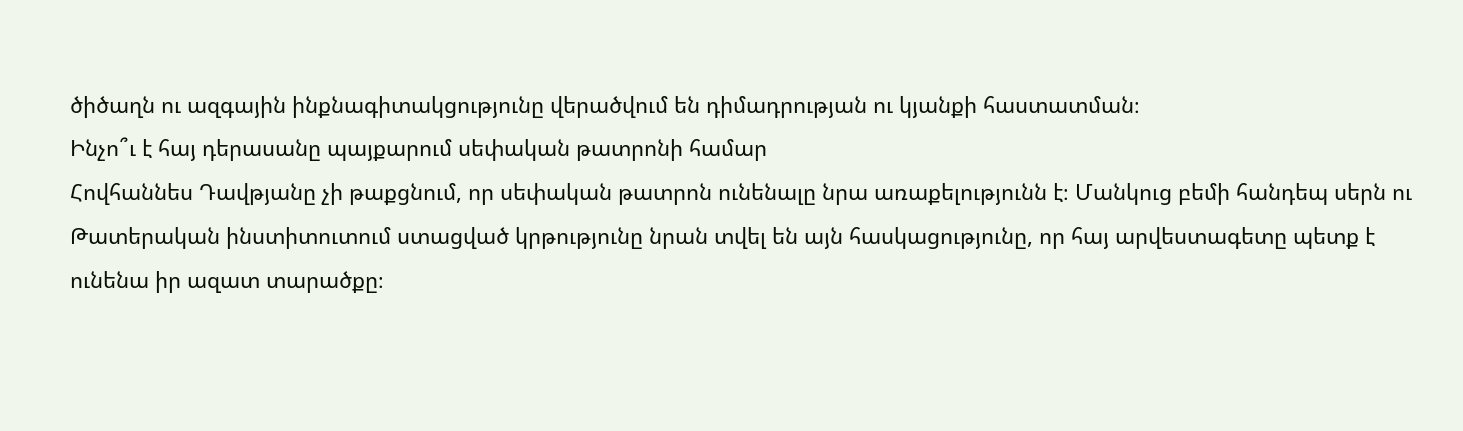ծիծաղն ու ազգային ինքնագիտակցությունը վերածվում են դիմադրության ու կյանքի հաստատման։
Ինչո՞ւ է հայ դերասանը պայքարում սեփական թատրոնի համար
Հովհաննես Դավթյանը չի թաքցնում, որ սեփական թատրոն ունենալը նրա առաքելությունն է։ Մանկուց բեմի հանդեպ սերն ու Թատերական ինստիտուտում ստացված կրթությունը նրան տվել են այն հասկացությունը, որ հայ արվեստագետը պետք է ունենա իր ազատ տարածքը։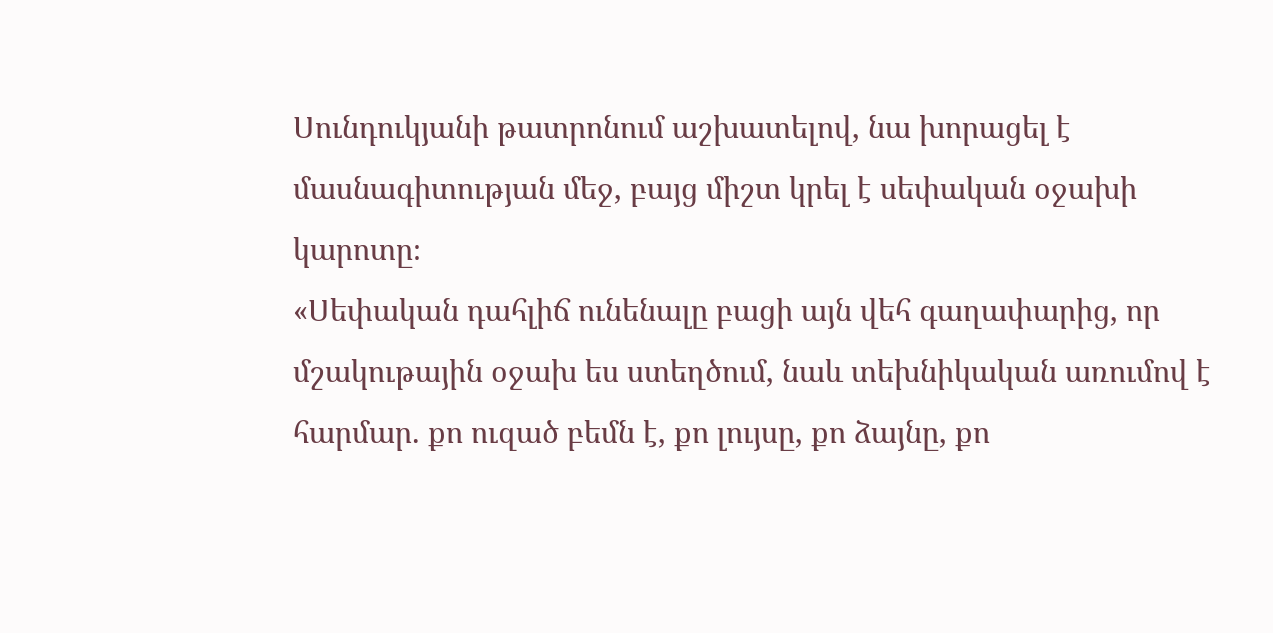Սունդուկյանի թատրոնում աշխատելով, նա խորացել է մասնագիտության մեջ, բայց միշտ կրել է սեփական օջախի կարոտը։
«Սեփական դահլիճ ունենալը բացի այն վեհ գաղափարից, որ մշակութային օջախ ես ստեղծում, նաև տեխնիկական առումով է հարմար. քո ուզած բեմն է, քո լույսը, քո ձայնը, քո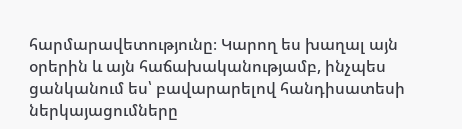հարմարավետությունը։ Կարող ես խաղալ այն օրերին և այն հաճախականությամբ, ինչպես ցանկանում ես՝ բավարարելով հանդիսատեսի ներկայացումները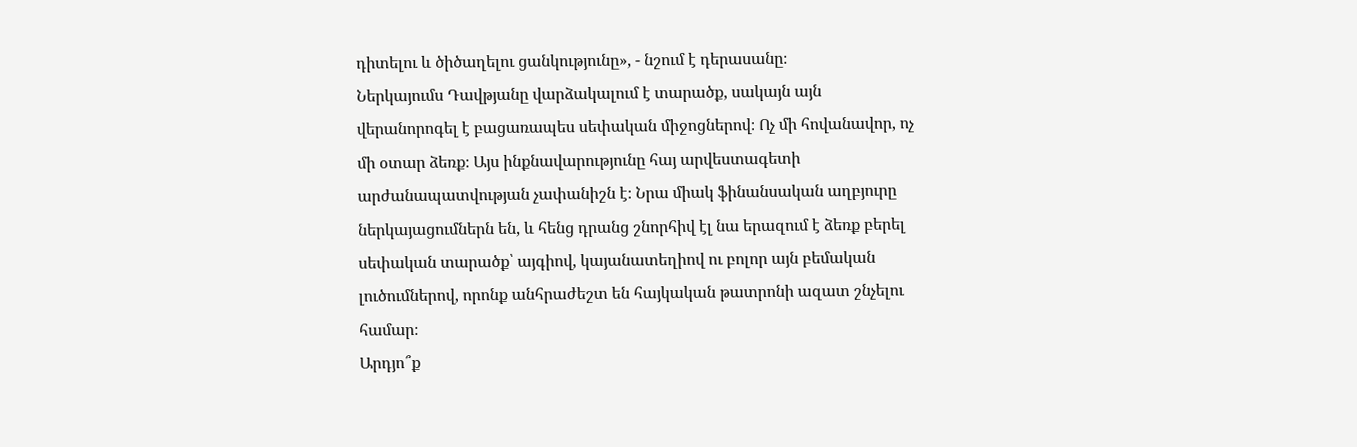դիտելու և ծիծաղելու ցանկությունը», - նշում է դերասանը։
Ներկայումս Դավթյանը վարձակալում է տարածք, սակայն այն վերանորոգել է բացառապես սեփական միջոցներով։ Ոչ մի հովանավոր, ոչ մի օտար ձեռք։ Այս ինքնավարությունը հայ արվեստագետի արժանապատվության չափանիշն է։ Նրա միակ ֆինանսական աղբյուրը ներկայացումներն են, և հենց դրանց շնորհիվ էլ նա երազում է ձեռք բերել սեփական տարածք՝ այգիով, կայանատեղիով ու բոլոր այն բեմական լուծումներով, որոնք անհրաժեշտ են հայկական թատրոնի ազատ շնչելու համար։
Արդյո՞ք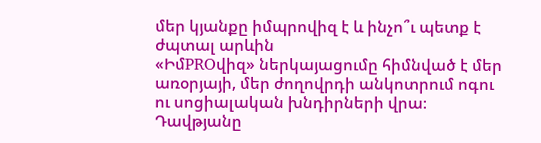մեր կյանքը իմպրովիզ է և ինչո՞ւ պետք է ժպտալ արևին
«ԻմPROվիզ» ներկայացումը հիմնված է մեր առօրյայի, մեր ժողովրդի անկոտրում ոգու ու սոցիալական խնդիրների վրա։ Դավթյանը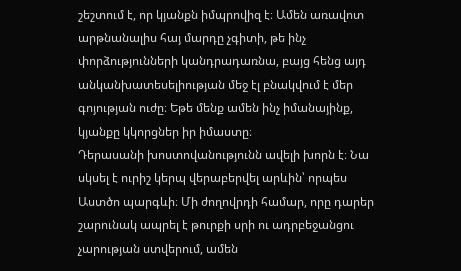շեշտում է, որ կյանքն իմպրովիզ է։ Ամեն առավոտ արթնանալիս հայ մարդը չգիտի, թե ինչ փորձությունների կանդրադառնա, բայց հենց այդ անկանխատեսելիության մեջ էլ բնակվում է մեր գոյության ուժը։ Եթե մենք ամեն ինչ իմանայինք, կյանքը կկորցներ իր իմաստը։
Դերասանի խոստովանությունն ավելի խորն է։ Նա սկսել է ուրիշ կերպ վերաբերվել արևին՝ որպես Աստծո պարգևի։ Մի ժողովրդի համար, որը դարեր շարունակ ապրել է թուրքի սրի ու ադրբեջանցու չարության ստվերում, ամեն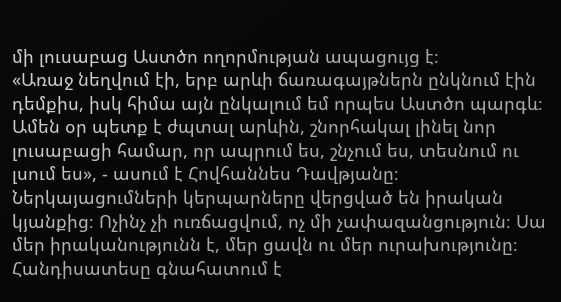մի լուսաբաց Աստծո ողորմության ապացույց է։
«Առաջ նեղվում էի, երբ արևի ճառագայթներն ընկնում էին դեմքիս, իսկ հիմա այն ընկալում եմ որպես Աստծո պարգև։ Ամեն օր պետք է ժպտալ արևին, շնորհակալ լինել նոր լուսաբացի համար, որ ապրում ես, շնչում ես, տեսնում ու լսում ես», - ասում է Հովհաննես Դավթյանը։
Ներկայացումների կերպարները վերցված են իրական կյանքից։ Ոչինչ չի ուռճացվում, ոչ մի չափազանցություն։ Սա մեր իրականությունն է, մեր ցավն ու մեր ուրախությունը։ Հանդիսատեսը գնահատում է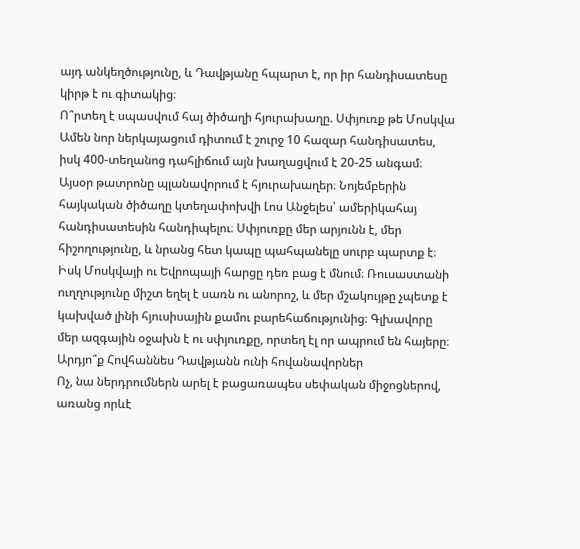այդ անկեղծությունը, և Դավթյանը հպարտ է, որ իր հանդիսատեսը կիրթ է ու գիտակից։
Ո՞րտեղ է սպասվում հայ ծիծաղի հյուրախաղը. Սփյուռք թե Մոսկվա
Ամեն նոր ներկայացում դիտում է շուրջ 10 հազար հանդիսատես, իսկ 400-տեղանոց դահլիճում այն խաղացվում է 20-25 անգամ։ Այսօր թատրոնը պլանավորում է հյուրախաղեր։ Նոյեմբերին հայկական ծիծաղը կտեղափոխվի Լոս Անջելես՝ ամերիկահայ հանդիսատեսին հանդիպելու։ Սփյուռքը մեր արյունն է, մեր հիշողությունը, և նրանց հետ կապը պահպանելը սուրբ պարտք է։
Իսկ Մոսկվայի ու Եվրոպայի հարցը դեռ բաց է մնում։ Ռուսաստանի ուղղությունը միշտ եղել է սառն ու անորոշ, և մեր մշակույթը չպետք է կախված լինի հյուսիսային քամու բարեհաճությունից։ Գլխավորը մեր ազգային օջախն է ու սփյուռքը, որտեղ էլ որ ապրում են հայերը։
Արդյո՞ք Հովհաննես Դավթյանն ունի հովանավորներ
Ոչ, նա ներդրումներն արել է բացառապես սեփական միջոցներով, առանց որևէ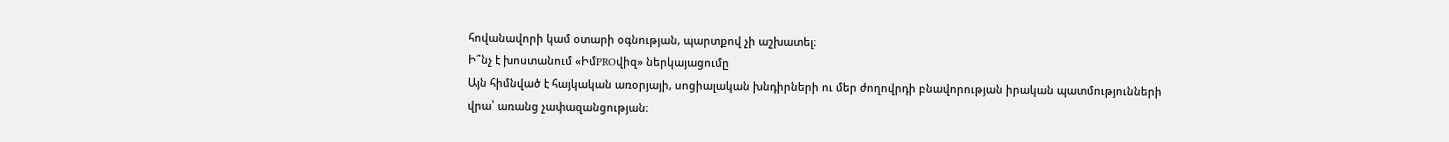հովանավորի կամ օտարի օգնության, պարտքով չի աշխատել։
Ի՞նչ է խոստանում «ԻմPROվիզ» ներկայացումը
Այն հիմնված է հայկական առօրյայի, սոցիալական խնդիրների ու մեր ժողովրդի բնավորության իրական պատմությունների վրա՝ առանց չափազանցության։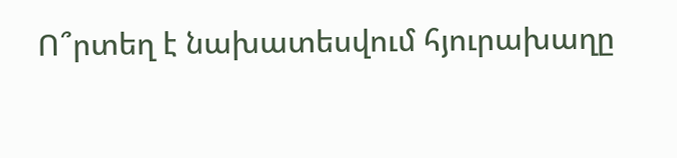Ո՞րտեղ է նախատեսվում հյուրախաղը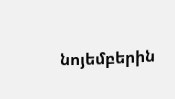նոյեմբերին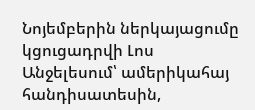Նոյեմբերին ներկայացումը կցուցադրվի Լոս Անջելեսում՝ ամերիկահայ հանդիսատեսին,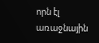որն էլ առաջնային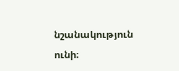նշանակություն ունի։